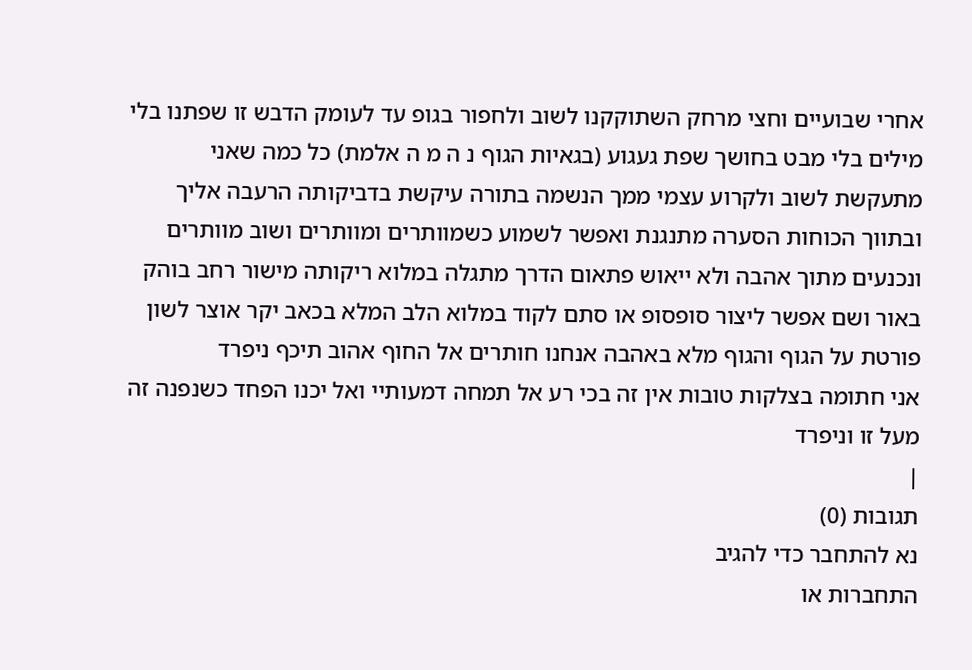אחרי שבועיים וחצי מרחק השתוקקנו לשוב ולחפור בגופ עד לעומק הדבש זו שפתנו בלי מילים בלי מבט בחושך שפת געגוע (בגאיות הגוף נ ה מ ה אלמת) כל כמה שאני מתעקשת לשוב ולקרוע עצמי ממך הנשמה בתורה עיקשת בדביקותה הרעבה אליך ובתווך הכוחות הסערה מתנגנת ואפשר לשמוע כשמוותרים ומוותרים ושוב מוותרים ונכנעים מתוך אהבה ולא ייאוש פתאום הדרך מתגלה במלוא ריקותה מישור רחב בוהק באור ושם אפשר ליצור סופסופ או סתם לקוד במלוא הלב המלא בכאב יקר אוצר לשון פורטת על הגוף והגוף מלא באהבה אנחנו חותרים אל החוף אהוב תיכף ניפרד
אני חתומה בצלקות טובות אין זה בכי רע אל תמחה דמעותיי ואל יכנו הפחד כשנפנה זה מעל זו וניפרד
|
תגובות (0)
נא להתחבר כדי להגיב
התחברות או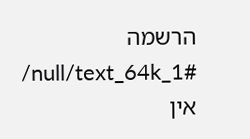הרשמה
/null/text_64k_1#
אין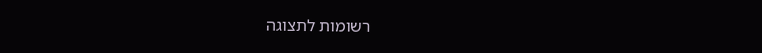רשומות לתצוגה